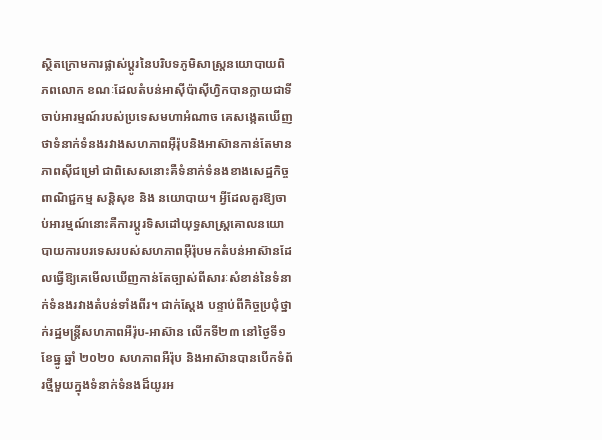ស្ថិតក្រោមការផ្លាស់ប្តូរនៃបរិបទភូមិសាស្ត្រនយោបាយពិភពលោក ខណៈដែលតំបន់អាស៊ីប៉ាស៊ីហ្វិកបានក្លាយជាទីចាប់អារម្មណ៍របស់ប្រទេសមហាអំណាច គេសង្កេតឃើញថាទំនាក់ទំនងរវាងសហភាពអ៊ឺរ៉ុបនិងអាស៊ានកាន់តែមានភាពស៊ីជម្រៅ ជាពិសេសនោះគឺទំនាក់ទំនងខាងសេដ្ឋកិច្ច ពាណិជ្ជកម្ម សន្តិសុខ និង នយោបាយ។ អ្វីដែលគួរឱ្យចាប់អារម្មណ៍នោះគឺការប្តូរទិសដៅយុទ្ធសាស្ត្រគោលនយោបាយការបរទេសរបស់សហភាពអ៊ឺរ៉ុបមកតំបន់អាស៊ានដែលធ្វើឱ្យគេមើលឃើញកាន់តែច្បាស់ពីសារៈសំខាន់នៃទំនាក់ទំនងរវាងតំបន់ទាំងពីរ។ ជាក់ស្តែង បន្ទាប់ពីកិច្ចប្រជុំថ្នាក់រដ្ឋមន្ត្រីសហភាពអឺរ៉ុប-អាស៊ាន លើកទី២៣ នៅថ្ងៃទី១ ខែធ្នូ ឆ្នាំ ២០២០ សហភាពអឺរ៉ុប និងអាស៊ានបានបើកទំព័រថ្មីមួយក្នុងទំនាក់ទំនងដ៏យូរអ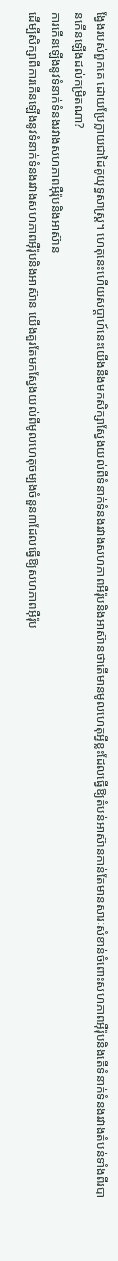ង្វែងរបស់ពួកគេ ដោយប្រែក្លាយជាដៃគូយុទ្ធសាស្ត្រ។ ហេតុនេះហើយសប្តាហ៍នេះយើងនឹងមកសិក្សាស្វែងយល់ពីទំនាក់ទំនងរវាងសហភាពអឺរ៉ុបនិងអាស៊ានថាតើមានមូលហេតុអ្វីខ្លះដែលធ្វើឱ្យតំបន់អាស៊ានកាន់តែមានសារៈសំខាន់ចំពោះសហភាពអ៊ឺរ៉ុបនិងតើទំនាក់ទំនងរវាងតំបន់ទាំងពីរបានកើនឡើងដល់កម្រិតណា?
ការកើនឡើងនូវទំនាក់ទំនងរវាងសហភាពអ៊ឺរ៉ុបនិងអាស៊ាន
ដើម្បីសិក្សាពីការកើនឡើងនូវទំនាក់ទំនងរវាងសហភាពអ៊ឺរ៉ុបនិងអាស៊ាន យើងគួរតែមកស្វែងយល់ពីមូលហេតុចម្បងចំនួន៣ដែលធ្វើឱ្យសហភាពអ៊ឺរ៉ុប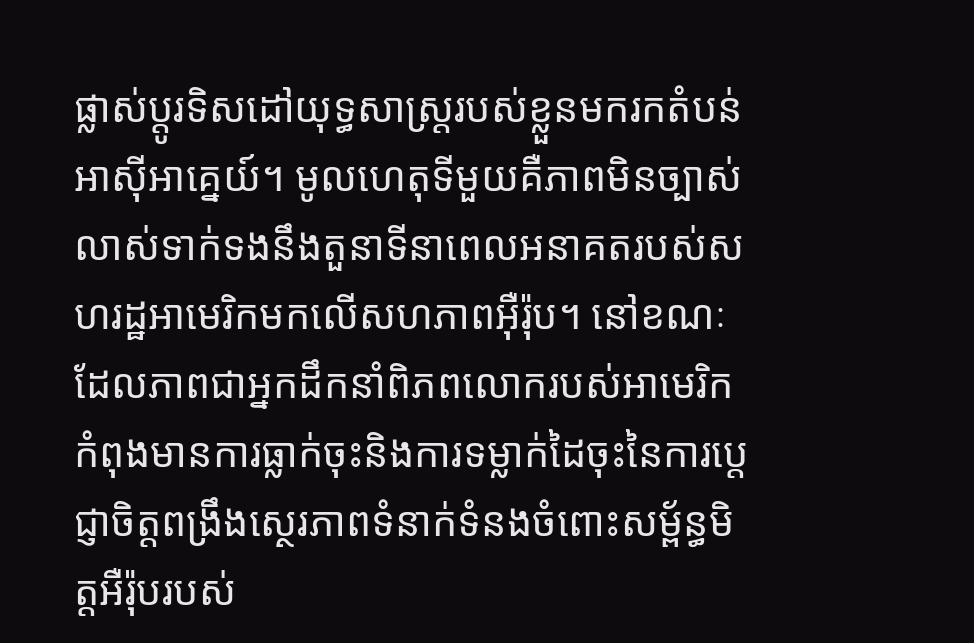ផ្លាស់ប្តូរទិសដៅយុទ្ធសាស្ត្ររបស់ខ្លួនមករកតំបន់អាស៊ីអាគ្នេយ៍។ មូលហេតុទីមួយគឺភាពមិនច្បាស់លាស់ទាក់ទងនឹងតួនាទីនាពេលអនាគតរបស់សហរដ្ឋអាមេរិកមកលើសហភាពអ៊ឺរ៉ុប។ នៅខណៈដែលភាពជាអ្នកដឹកនាំពិភពលោករបស់អាមេរិកកំពុងមានការធ្លាក់ចុះនិងការទម្លាក់ដៃចុះនៃការប្តេជ្ញាចិត្តពង្រឹងស្ថេរភាពទំនាក់ទំនងចំពោះសម្ព័ន្ធមិត្តអឺរ៉ុបរបស់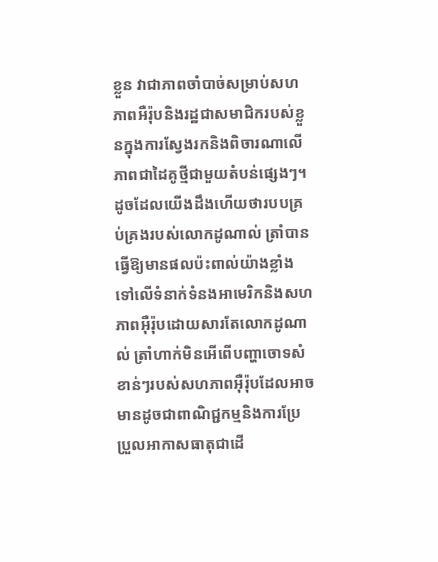ខ្លួន វាជាភាពចាំបាច់សម្រាប់សហភាពអឺរ៉ុបនិងរដ្ឋជាសមាជិករបស់ខ្លួនក្នុងការស្វែងរកនិងពិចារណាលើភាពជាដៃគូថ្មីជាមួយតំបន់ផ្សេងៗ។ ដូចដែលយើងដឹងហើយថារបបគ្រប់គ្រងរបស់លោកដូណាល់ ត្រាំបានធ្វើឱ្យមានផលប៉ះពាល់យ៉ាងខ្លាំងទៅលើទំនាក់ទំនងអាមេរិកនិងសហភាពអ៊ឺរ៉ុបដោយសារតែលោកដូណាល់ ត្រាំហាក់មិនអើពើបញ្ហាចោទសំខាន់ៗរបស់សហភាពអ៊ឺរ៉ុបដែលអាចមានដូចជាពាណិជ្ជកម្មនិងការប្រែប្រួលអាកាសធាតុជាដើ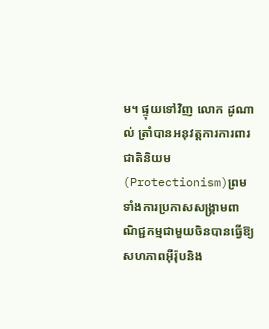ម។ ផ្ទុយទៅវិញ លោក ដូណាល់ ត្រាំបានអនុវត្តការការពារជាតិនិយម(Protectionism)ព្រមទាំងការប្រកាសសង្រ្គាមពាណិជ្ជកម្មជាមួយចិនបានធ្វើឱ្យសហភាពអ៊ឺរ៉ុបនិង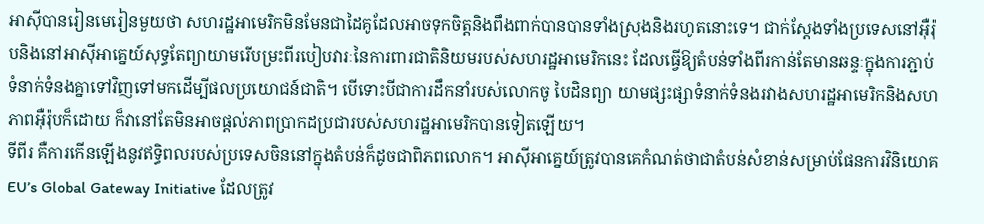អាស៊ីបានរៀនមេរៀនមួយថា សហរដ្ឋអាមេរិកមិនមែនជាដៃគូដែលអាចទុកចិត្តនិងពឹងពាក់បានបានទាំងស្រុងនិងរហូតនោះទេ។ ជាក់ស្តែងទាំងប្រទេសនៅអ៊ឺរ៉ុបនិងនៅអាស៊ីអាគ្នេយ៍សុទ្ធតែព្យាយាមរើបម្រះពីរបៀបវារៈនៃការពារជាតិនិយមរបស់សហរដ្ឋអាមេរិកនេះ ដែលធ្វើឱ្យតំបន់ទាំងពីរកាន់តែមានឆន្ទៈក្នុងការភ្ជាប់ទំនាក់ទំនងគ្នាទៅវិញទៅមកដើម្បីផលប្រយោជន៍ជាតិ។ បើទោះបីជាការដឹកនាំរបស់លោកចូ បៃដិនព្យា យាមផ្សះផ្សាទំនាក់ទំនងរវាងសហរដ្ឋអាមេរិកនិងសហភាពអ៊ឺរ៉ុបក៏ដោយ ក៏វានៅតែមិនអាចផ្តល់ភាពប្រាកដប្រជារបស់សហរដ្ឋអាមេរិកបានទៀតឡើយ។
ទីពីរ គឺការកើនឡើងនូវឥទ្ធិពលរបស់ប្រទេសចិននៅក្នុងតំបន់ក៏ដូចជាពិភពលោក។ អាស៊ីអាគ្នេយ៍ត្រូវបានគេកំណត់ថាជាតំបន់សំខាន់សម្រាប់ផែនការវិនិយោគEU’s Global Gateway Initiative ដែលត្រូវ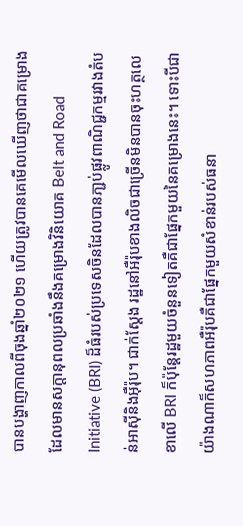បានបង្ហាញកាលពីចុងឆ្នាំ២០២១ ហើយត្រូវបានគេមើលឃើញថាជាគម្រោងដែលមានសក្តានុពលប្រឆាំងនឹងគម្រោងវិនិយោគ Belt and Road Initiative (BRI) ដ៏ធំរបស់ប្រទេសចិនដែលបានភា្ជប់ផ្លូវពាណិជ្ជកម្មរវាងតំបន់អាស៊ីនិងអ៊ឺរ៉ុប។ ជាក់ស្តែង រដ្ឋនៅអឺរ៉ុបខាងលិចជាច្រើនមិនបានចុះហត្ថលេខាលើ BRI ក៏ប៉ុន្តែរដ្ឋមួយចំនួនទៀតគឺជាផ្នែកមួយនៃគម្រោងនេះ។ ទោះបីជាយ៉ាងណាក៏សហភាពអឺរ៉ុបគឺជាផ្នែកមួយសំខាន់របស់ធនា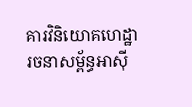គារវិនិយោគហេដ្ឋារចនាសម្ព័ន្ធអាស៊ី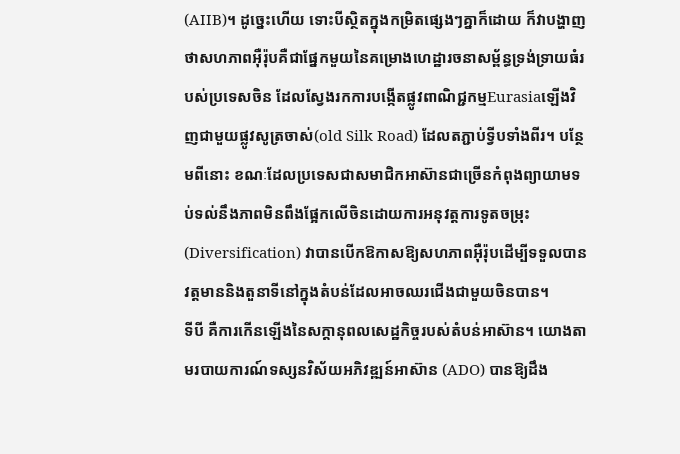(AIIB)។ ដូច្នេះហើយ ទោះបីស្ថិតក្នុងកម្រិតផ្សេងៗគ្នាក៏ដោយ ក៏វាបង្ហាញថាសហភាពអ៊ឺរ៉ុបគឺជាផ្នែកមួយនៃគម្រោងហេដ្ឋារចនាសម្ព័ន្ធទ្រង់ទ្រាយធំរបស់ប្រទេសចិន ដែលស្វែងរកការបង្កើតផ្លូវពាណិជ្ជកម្មEurasiaឡើងវិញជាមួយផ្លូវសូត្រចាស់(old Silk Road) ដែលតភ្ជាប់ទ្វីបទាំងពីរ។ បន្ថែមពីនោះ ខណៈដែលប្រទេសជាសមាជិកអាស៊ានជាច្រើនកំពុងព្យាយាមទប់ទល់នឹងភាពមិនពឹងផ្អែកលើចិនដោយការអនុវត្តការទូតចម្រុះ(Diversification) វាបានបើកឱកាសឱ្យសហភាពអ៊ឺរ៉ុបដើម្បីទទួលបានវត្តមាននិងតួនាទីនៅក្នុងតំបន់ដែលអាចឈរជើងជាមួយចិនបាន។
ទីបី គឺការកើនឡើងនៃសក្តានុពលសេដ្ឋកិច្ចរបស់តំបន់អាស៊ាន។ យោងតាមរបាយការណ៍ទស្សនវិស័យអភិវឌ្ឍន៍អាស៊ាន (ADO) បានឱ្យដឹង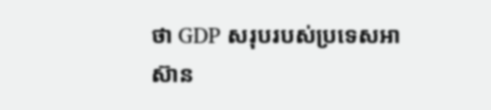ថា GDP សរុបរបស់ប្រទេសអាស៊ាន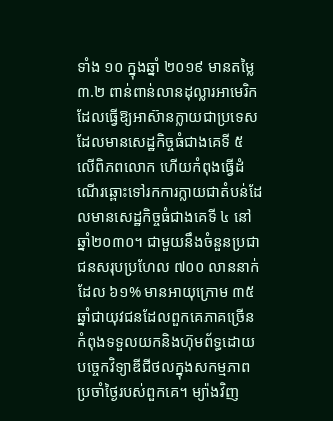ទាំង ១០ ក្នុងឆ្នាំ ២០១៩ មានតម្លៃ ៣.២ ពាន់ពាន់លានដុល្លារអាមេរិក ដែលធ្វើឱ្យអាស៊ានក្លាយជាប្រទេសដែលមានសេដ្ឋកិច្ចធំជាងគេទី ៥ លើពិភពលោក ហើយកំពុងធ្វើដំណើរឆ្ពោះទៅរកការក្លាយជាតំបន់ដែលមានសេដ្ឋកិច្ចធំជាងគេទី ៤ នៅឆ្នាំ២០៣០។ ជាមួយនឹងចំនួនប្រជាជនសរុបប្រហែល ៧០០ លាននាក់ ដែល ៦១% មានអាយុក្រោម ៣៥ ឆ្នាំជាយុវជនដែលពួកគេភាគច្រើនកំពុងទទួលយកនិងហ៊ុមព័ទ្ធដោយបច្ចេកវិទ្យាឌីជីថលក្នុងសកម្មភាពប្រចាំថ្ងៃរបស់ពួកគេ។ ម្យ៉ាងវិញ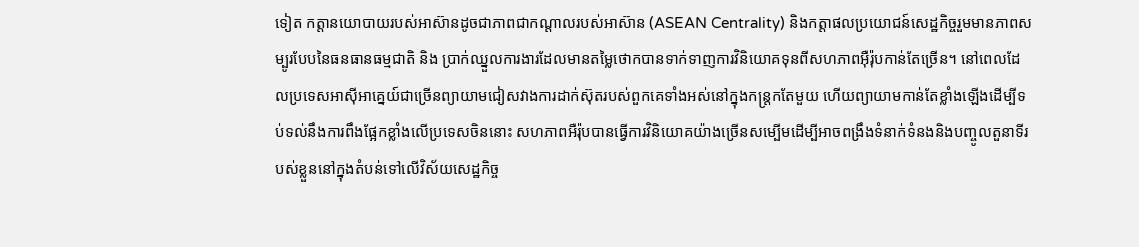ទៀត កត្តានយោបាយរបស់អាស៊ានដូចជាភាពជាកណ្តាលរបស់អាស៊ាន (ASEAN Centrality) និងកត្តាផលប្រយោជន៍សេដ្ឋកិច្ចរួមមានភាពសម្បូរបែបនៃធនធានធម្មជាតិ និង ប្រាក់ឈ្នួលការងារដែលមានតម្លៃថោកបានទាក់ទាញការវិនិយោគទុនពីសហភាពអ៊ឺរ៉ុបកាន់តែច្រើន។ នៅពេលដែលប្រទេសអាស៊ីអាគ្នេយ៍ជាច្រើនព្យាយាមជៀសវាងការដាក់ស៊ុតរបស់ពួកគេទាំងអស់នៅក្នុងកន្ត្រកតែមួយ ហើយព្យាយាមកាន់តែខ្លាំងឡើងដើម្បីទប់ទល់នឹងការពឹងផ្អែកខ្លាំងលើប្រទេសចិននោះ សហភាពអឺរ៉ុបបានធ្វើការវិនិយោគយ៉ាងច្រើនសម្បើមដើម្បីអាចពង្រឹងទំនាក់ទំនងនិងបញ្ចូលតួនាទីរបស់ខ្លួននៅក្នុងតំបន់ទៅលើវិស័យសេដ្ឋកិច្ច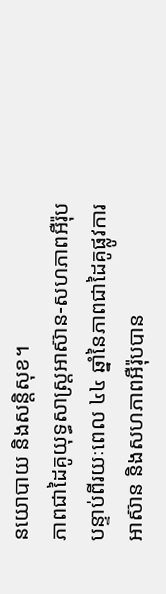នយោបាយ និងសន្តិសុខ។
ភាពជាដៃគូយុទ្ធសាស្ត្រអាស៊ាន-សហភាពអឺរ៉ុប
បន្ទាប់ពីរយៈពេល ៤៤ ឆ្នាំនៃភាពជាដៃគូផ្លូវការអាស៊ាន និងសហភាពអឺរ៉ុបបាន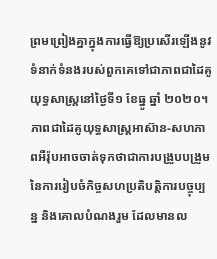ព្រមព្រៀងគ្នាក្នុងការធ្វើឱ្យប្រសើរឡើងនូវទំនាក់ទំនងរបស់ពួកគេទៅជាភាពជាដៃគូយុទ្ធសាស្ត្រនៅថ្ងៃទី១ ខែធ្នូ ឆ្នាំ ២០២០។ ភាពជាដៃគូយុទ្ធសាស្ត្រអាស៊ាន-សហភាពអឺរ៉ុបអាចចាត់ទុកថាជាការបង្រួបបង្រួមនៃការរៀបចំកិច្ចសហប្រតិបត្តិការបច្ចុប្បន្ន និងគោលបំណងរួម ដែលមានល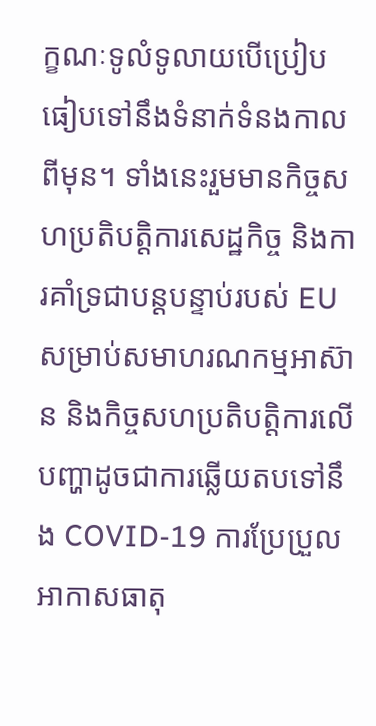ក្ខណៈទូលំទូលាយបើប្រៀបធៀបទៅនឹងទំនាក់ទំនងកាលពីមុន។ ទាំងនេះរួមមានកិច្ចសហប្រតិបត្តិការសេដ្ឋកិច្ច និងការគាំទ្រជាបន្តបន្ទាប់របស់ EU សម្រាប់សមាហរណកម្មអាស៊ាន និងកិច្ចសហប្រតិបត្តិការលើបញ្ហាដូចជាការឆ្លើយតបទៅនឹង COVID-19 ការប្រែប្រួលអាកាសធាតុ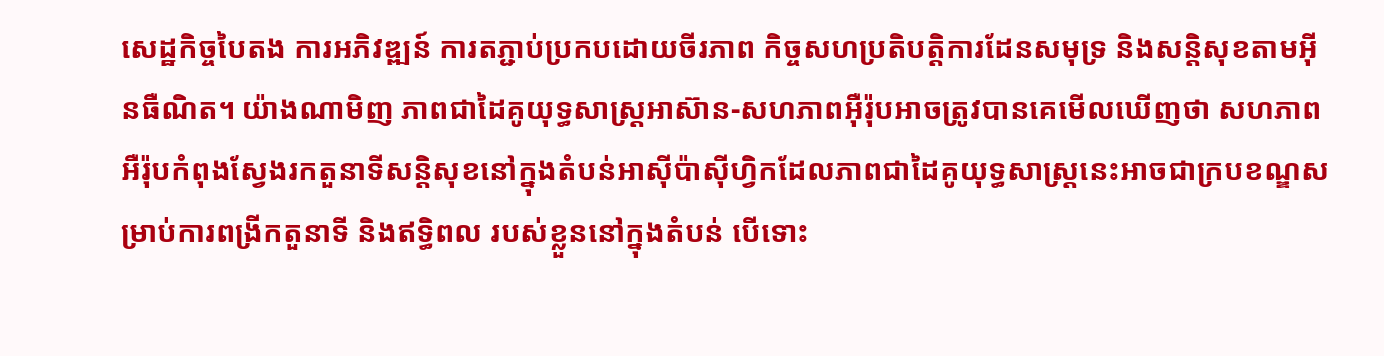សេដ្ឋកិច្ចបៃតង ការអភិវឌ្ឍន៍ ការតភ្ជាប់ប្រកបដោយចីរភាព កិច្ចសហប្រតិបត្តិការដែនសមុទ្រ និងសន្តិសុខតាមអ៊ីនធឺណិត។ យ៉ាងណាមិញ ភាពជាដៃគូយុទ្ធសាស្ត្រអាស៊ាន-សហភាពអ៊ឺរ៉ុបអាចត្រូវបានគេមើលឃើញថា សហភាពអឺរ៉ុបកំពុងស្វែងរកតួនាទីសន្តិសុខនៅក្នុងតំបន់អាស៊ីប៉ាស៊ីហ្វិកដែលភាពជាដៃគូយុទ្ធសាស្ត្រនេះអាចជាក្របខណ្ឌសម្រាប់ការពង្រីកតួនាទី និងឥទ្ធិពល របស់ខ្លួននៅក្នុងតំបន់ បើទោះ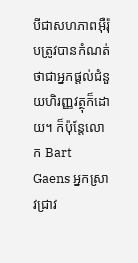បីជាសហភាពអ៊ឺរ៉ុបត្រូវបានកំណត់ថាជាអ្នកផ្តល់ជំនួយហិរញ្ញវត្ថុក៏ដោយ។ ក៏ប៉ុន្តែលោក Bart Gaens អ្នកស្រាវជ្រាវ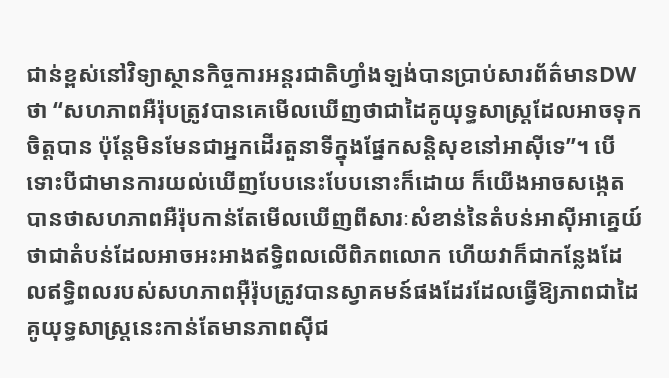ជាន់ខ្ពស់នៅវិទ្យាស្ថានកិច្ចការអន្តរជាតិហ្វាំងឡង់បានប្រាប់សារព័ត៌មានDW ថា “សហភាពអឺរ៉ុបត្រូវបានគេមើលឃើញថាជាដៃគូយុទ្ធសាស្រ្តដែលអាចទុកចិត្តបាន ប៉ុន្តែមិនមែនជាអ្នកដើរតួនាទីក្នុងផ្នែកសន្តិសុខនៅអាស៊ីទេ”។ បើទោះបីជាមានការយល់ឃើញបែបនេះបែបនោះក៏ដោយ ក៏យើងអាចសង្កេតបានថាសហភាពអឺរ៉ុបកាន់តែមើលឃើញពីសារៈសំខាន់នៃតំបន់អាស៊ីអាគ្នេយ៍ថាជាតំបន់ដែលអាចអះអាងឥទ្ធិពលលើពិភពលោក ហើយវាក៏ជាកន្លែងដែលឥទ្ធិពលរបស់សហភាពអ៊ឺរ៉ុបត្រូវបានស្វាគមន៍ផងដែរដែលធ្វើឱ្យភាពជាដៃគូយុទ្ធសាស្ត្រនេះកាន់តែមានភាពស៊ីជ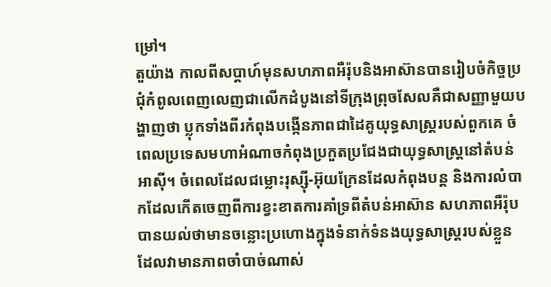ម្រៅ។
តួយ៉ាង កាលពីសប្តាហ៍មុនសហភាពអឺរ៉ុបនិងអាស៊ានបានរៀបចំកិច្ចប្រជុំកំពូលពេញលេញជាលើកដំបូងនៅទីក្រុងព្រុចសែលគឺជាសញ្ញាមួយបង្ហាញថា ប្លុកទាំងពីរកំពុងបង្កើនភាពជាដៃគូយុទ្ធសាស្ត្ររបស់ពួកគេ ចំពេលប្រទេសមហាអំណាចកំពុងប្រកួតប្រជែងជាយុទ្ធសាស្ត្រនៅតំបន់អាស៊ី។ ចំពេលដែលជម្លោះរុស្ស៊ី-អ៊ុយក្រែនដែលកំពុងបន្ត និងការលំបាកដែលកើតចេញពីការខ្វះខាតការគាំទ្រពីតំបន់អាស៊ាន សហភាពអឺរ៉ុបបានយល់ថាមានចន្លោះប្រហោងក្នុងទំនាក់ទំនងយុទ្ធសាស្ត្ររបស់ខ្លួន ដែលវាមានភាពចាំបាច់ណាស់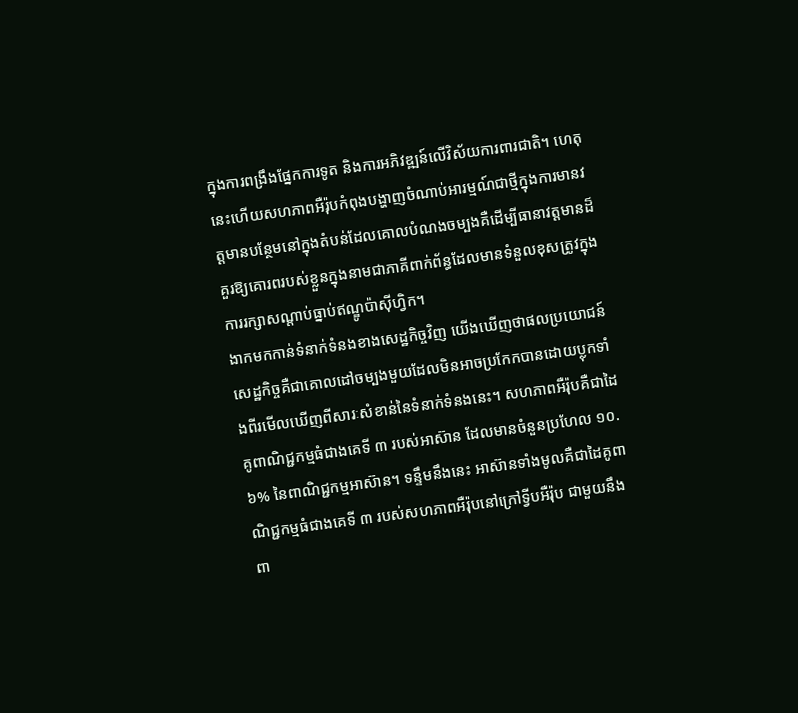ក្នុងការពង្រឹងផ្នែកការទូត និងការអភិវឌ្ឍន៍លើវិស័យការពារជាតិ។ ហេតុនេះហើយសហភាពអឺរ៉ុបកំពុងបង្ហាញចំណាប់អារម្មណ៍ជាថ្មីក្នុងការមានវត្តមានបន្ថែមនៅក្នុងតំបន់ដែលគោលបំណងចម្បងគឺដើម្បីធានាវត្តមានដ៏គួរឱ្យគោរពរបស់ខ្លួនក្នុងនាមជាភាគីពាក់ព័ន្ធដែលមានទំនួលខុសត្រូវក្នុងការរក្សាសណ្តាប់ធ្នាប់ឥណ្ឌូប៉ាស៊ីហ្វិក។
ងាកមកកាន់ទំនាក់ទំនងខាងសេដ្ឋកិច្ចវិញ យើងឃើញថាផលប្រយោជន៍សេដ្ឋកិច្ចគឺជាគោលដៅចម្បងមួយដែលមិនអាចប្រកែកបានដោយប្លុកទាំងពីរមើលឃើញពីសារៈសំខាន់នៃទំនាក់ទំនងនេះ។ សហភាពអឺរ៉ុបគឺជាដៃគូពាណិជ្ជកម្មធំជាងគេទី ៣ របស់អាស៊ាន ដែលមានចំនួនប្រហែល ១០.៦% នៃពាណិជ្ជកម្មអាស៊ាន។ ទន្ទឹមនឹងនេះ អាស៊ានទាំងមូលគឺជាដៃគូពាណិជ្ជកម្មធំជាងគេទី ៣ របស់សហភាពអឺរ៉ុបនៅក្រៅទ្វីបអឺរ៉ុប ជាមួយនឹងពា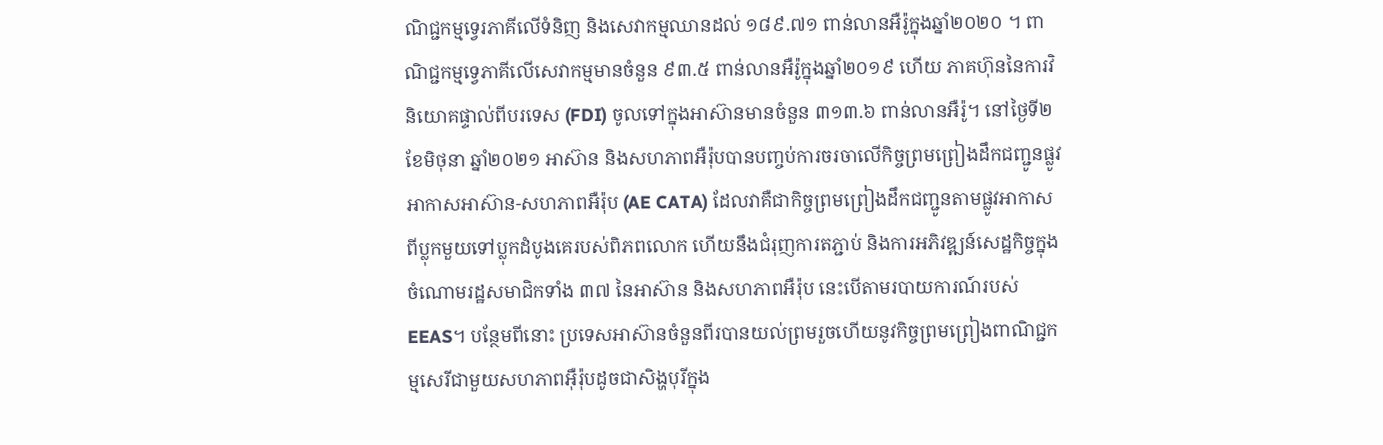ណិជ្ជកម្មទ្វេរភាគីលើទំនិញ និងសេវាកម្មឈានដល់ ១៨៩.៧១ ពាន់លានអឺរ៉ូក្នុងឆ្នាំ២០២០ ។ ពាណិជ្ជកម្មទ្វេភាគីលើសេវាកម្មមានចំនួន ៩៣.៥ ពាន់លានអឺរ៉ូក្នុងឆ្នាំ២០១៩ ហើយ ភាគហ៊ុននៃការវិនិយោគផ្ទាល់ពីបរទេស (FDI) ចូលទៅក្នុងអាស៊ានមានចំនួន ៣១៣.៦ ពាន់លានអឺរ៉ូ។ នៅថ្ងៃទី២ ខែមិថុនា ឆ្នាំ២០២១ អាស៊ាន និងសហភាពអឺរ៉ុបបានបញ្ចប់ការចរចាលើកិច្ចព្រមព្រៀងដឹកជញ្ជូនផ្លូវអាកាសអាស៊ាន-សហភាពអឺរ៉ុប (AE CATA) ដែលវាគឺជាកិច្ចព្រមព្រៀងដឹកជញ្ជូនតាមផ្លូវអាកាសពីប្លុកមួយទៅប្លុកដំបូងគេរបស់ពិភពលោក ហើយនឹងជំរុញការតភ្ជាប់ និងការអភិវឌ្ឍន៍សេដ្ឋកិច្ចក្នុងចំណោមរដ្ឋសមាជិកទាំង ៣៧ នៃអាស៊ាន និងសហភាពអឺរ៉ុប នេះបើតាមរបាយការណ៍របស់EEAS។ បន្ថែមពីនោះ ប្រទេសអាស៊ានចំនួនពីរបានយល់ព្រមរួចហើយនូវកិច្ចព្រមព្រៀងពាណិជ្ជកម្មសេរីជាមួយសហភាពអ៊ឺរ៉ុបដូចជាសិង្ហបុរីក្នុង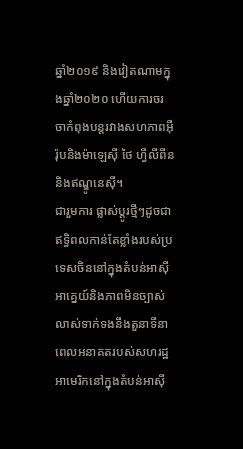ឆ្នាំ២០១៩ និងវៀតណាមក្នុងឆ្នាំ២០២០ ហើយការចរចាកំពុងបន្តរវាងសហភាពអ៊ឺរ៉ុបនិងម៉ាឡេស៊ី ថៃ ហ្វីលីពីន និងឥណ្ឌូនេស៊ី។
ជារួមការ ផ្លាស់ប្តូរថ្មីៗដូចជាឥទ្ធិពលកាន់តែខ្លាំងរបស់ប្រទេសចិននៅក្នុងតំបន់អាស៊ីអាគ្នេយ៍និងភាពមិនច្បាស់លាស់ទាក់ទងនឹងតួនាទីនាពេលអនាគតរបស់សហរដ្ឋអាមេរិកនៅក្នុងតំបន់អាស៊ី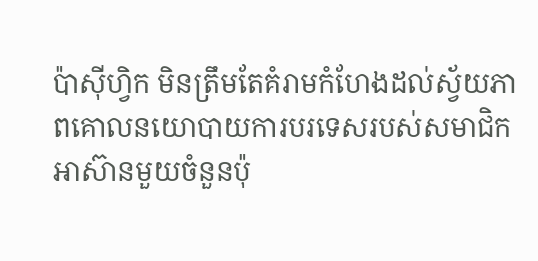ប៉ាស៊ីហ្វិក មិនត្រឹមតែគំរាមកំហែងដល់ស្វ័យភាពគោលនយោបាយការបរទេសរបស់សមាជិកអាស៊ានមួយចំនួនប៉ុ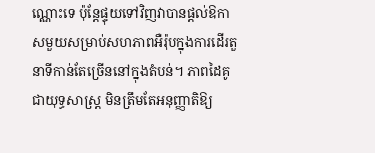ណ្ណោះទេ ប៉ុន្តែផ្ទុយទៅវិញវាបានផ្តល់ឱកាសមួយសម្រាប់សហភាពអឺរ៉ុបក្នុងការដើរតួនាទីកាន់តែច្រើននៅក្នុងតំបន់។ ភាពដៃគូជាយុទ្ធសាស្ត្រ មិនត្រឹមតែអនុញ្ញាតិឱ្យ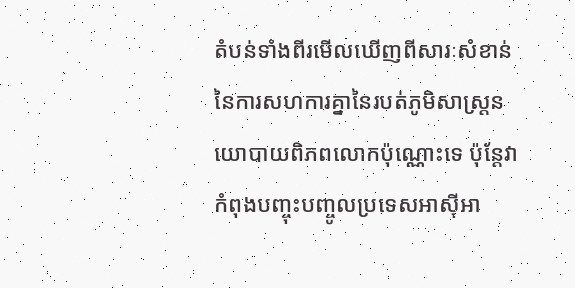តំបន់ទាំងពីរមើលឃើញពីសារៈសំខាន់នៃការសហការគ្នានៃរបត់ភូមិសាស្ត្រនយោបាយពិភពលោកប៉ុណ្ណោះទេ ប៉ុន្តែវាកំពុងបញ្ចុះបញ្ចូលប្រទេសអាស៊ីអា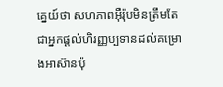គ្នេយ៍ថា សហភាពអ៊ឺរ៉ុបមិនត្រឹមតែជាអ្នកផ្តល់ហិរញ្ញប្បទានដល់គម្រោងអាស៊ានប៉ុ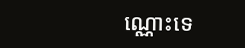ណ្ណោះទេ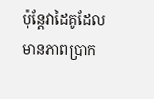ប៉ុន្តែវាដៃគូដែលមានភាពប្រាក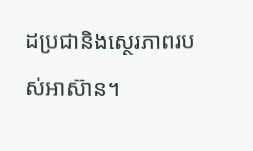ដប្រជានិងស្ថេរភាពរបស់អាស៊ាន។